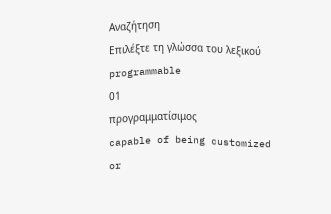Αναζήτηση
Επιλέξτε τη γλώσσα του λεξικού
programmable
01
προγραμματίσιμος
capable of being customized or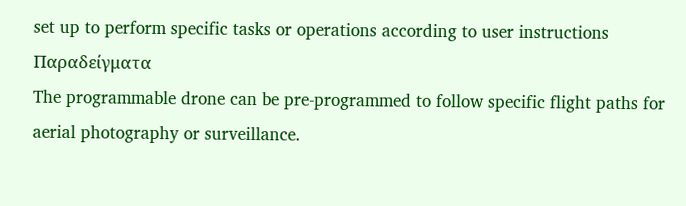set up to perform specific tasks or operations according to user instructions
Παραδείγματα
The programmable drone can be pre-programmed to follow specific flight paths for aerial photography or surveillance.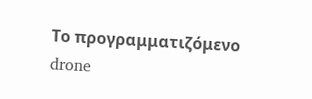Το προγραμματιζόμενο drone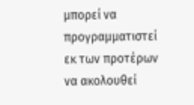μπορεί να προγραμματιστεί εκ των προτέρων να ακολουθεί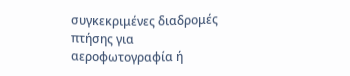συγκεκριμένες διαδρομές πτήσης για αεροφωτογραφία ή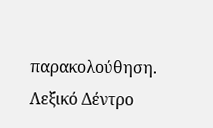παρακολούθηση.
Λεξικό Δέντρο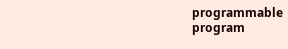programmable
program